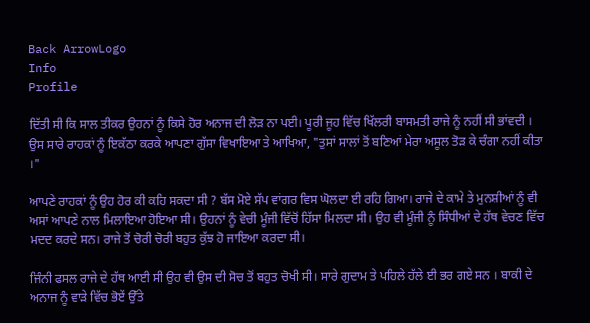Back ArrowLogo
Info
Profile

ਦਿੱਤੀ ਸੀ ਕਿ ਸਾਲ ਤੀਕਰ ਉਹਨਾਂ ਨੂੰ ਕਿਸੇ ਹੋਰ ਅਨਾਜ ਦੀ ਲੋੜ ਨਾ ਪਈ। ਪੂਰੀ ਜੂਹ ਵਿੱਚ ਖਿੱਲਰੀ ਬਾਸਮਤੀ ਰਾਜੇ ਨੂੰ ਨਹੀਂ ਸੀ ਭਾਂਵਦੀ । ਉਸ ਸਾਰੇ ਰਾਹਕਾਂ ਨੂੰ ਇਕੱਠਾ ਕਰਕੇ ਆਪਣਾ ਗੁੱਸਾ ਵਿਖਾਇਆ ਤੇ ਆਖਿਆ, "ਤੁਸਾਂ ਸਾਲਾਂ ਤੋਂ ਬਣਿਆਂ ਮੇਰਾ ਅਸੂਲ ਤੋੜ ਕੇ ਚੰਗਾ ਨਹੀਂ ਕੀਤਾ ।"

ਆਪਣੇ ਰਾਹਕਾਂ ਨੂੰ ਉਹ ਹੋਰ ਕੀ ਕਹਿ ਸਕਦਾ ਸੀ ? ਬੱਸ ਮੋਏ ਸੱਪ ਵਾਂਗਰ ਵਿਸ ਘੋਲਦਾ ਈ ਰਹਿ ਗਿਆ। ਰਾਜੇ ਦੇ ਕਾਮੇ ਤੇ ਮੁਨਸ਼ੀਆਂ ਨੂੰ ਵੀ ਅਸਾਂ ਆਪਣੇ ਨਾਲ ਮਿਲਾਇਆ ਹੋਇਆ ਸੀ। ਉਹਨਾਂ ਨੂੰ ਵੇਚੀ ਮੂੰਜੀ ਵਿੱਚੋਂ ਹਿੱਸਾ ਮਿਲਦਾ ਸੀ। ਉਹ ਵੀ ਮੂੰਜੀ ਨੂੰ ਸਿੰਧੀਆਂ ਦੇ ਹੱਥ ਵੇਚਣ ਵਿੱਚ ਮਦਦ ਕਰਦੇ ਸਨ। ਰਾਜੇ ਤੋਂ ਚੋਰੀ ਚੋਰੀ ਬਹੁਤ ਕੁੱਝ ਹੋ ਜਾਇਆ ਕਰਦਾ ਸੀ।

ਜਿੰਨੀ ਫਸਲ ਰਾਜੇ ਦੇ ਹੱਥ ਆਈ ਸੀ ਉਹ ਵੀ ਉਸ ਦੀ ਸੋਚ ਤੋਂ ਬਹੁਤ ਚੋਖੀ ਸੀ। ਸਾਰੇ ਗੁਦਾਮ ਤੇ ਪਹਿਲੇ ਹੱਲੇ ਈ ਭਰ ਗਏ ਸਨ । ਬਾਕੀ ਦੇ ਅਨਾਜ ਨੂੰ ਵਾੜੇ ਵਿੱਚ ਭੋਏਂ ਉੱਤੇ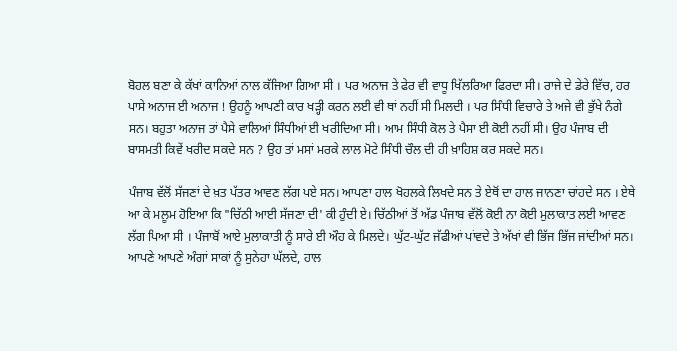ਬੋਹਲ ਬਣਾ ਕੇ ਕੱਖਾਂ ਕਾਨਿਆਂ ਨਾਲ ਕੱਜਿਆ ਗਿਆ ਸੀ । ਪਰ ਅਨਾਜ ਤੇ ਫੇਰ ਵੀ ਵਾਧੂ ਖਿੱਲਰਿਆ ਫਿਰਦਾ ਸੀ। ਰਾਜੇ ਦੇ ਡੇਰੇ ਵਿੱਚ, ਹਰ ਪਾਸੇ ਅਨਾਜ ਈ ਅਨਾਜ ! ਉਹਨੂੰ ਆਪਣੀ ਕਾਰ ਖੜ੍ਹੀ ਕਰਨ ਲਈ ਵੀ ਥਾਂ ਨਹੀਂ ਸੀ ਮਿਲਦੀ । ਪਰ ਸਿੰਧੀ ਵਿਚਾਰੇ ਤੇ ਅਜੇ ਵੀ ਭੁੱਖੇ ਨੰਗੇ ਸਨ। ਬਹੁਤਾ ਅਨਾਜ ਤਾਂ ਪੈਸੇ ਵਾਲਿਆਂ ਸਿੰਧੀਆਂ ਈ ਖਰੀਦਿਆ ਸੀ। ਆਮ ਸਿੰਧੀ ਕੋਲ ਤੇ ਪੈਸਾ ਈ ਕੋਈ ਨਹੀਂ ਸੀ। ਉਹ ਪੰਜਾਬ ਦੀ ਬਾਸਮਤੀ ਕਿਵੇਂ ਖਰੀਦ ਸਕਦੇ ਸਨ ? ਉਹ ਤਾਂ ਮਸਾਂ ਮਰਕੇ ਲਾਲ ਮੋਟੇ ਸਿੰਧੀ ਚੌਲ ਦੀ ਹੀ ਖ਼ਾਹਿਸ਼ ਕਰ ਸਕਦੇ ਸਨ।

ਪੰਜਾਬ ਵੱਲੋਂ ਸੱਜਣਾਂ ਦੇ ਖ਼ਤ ਪੱਤਰ ਆਵਣ ਲੱਗ ਪਏ ਸਨ। ਆਪਣਾ ਹਾਲ ਖੋਹਲਕੇ ਲਿਖਦੇ ਸਨ ਤੇ ਏਥੋਂ ਦਾ ਹਾਲ ਜਾਨਣਾ ਚਾਂਹਦੇ ਸਨ । ਏਥੇ ਆ ਕੇ ਮਲੂਮ ਹੋਇਆ ਕਿ "ਚਿੱਠੀ ਆਈ ਸੱਜਣਾ ਦੀ' ਕੀ ਹੁੰਦੀ ਏ। ਚਿੱਠੀਆਂ ਤੋਂ ਅੱਡ ਪੰਜਾਬ ਵੱਲੋਂ ਕੋਈ ਨਾ ਕੋਈ ਮੁਲਾਕਾਤ ਲਈ ਆਵਣ ਲੱਗ ਪਿਆ ਸੀ । ਪੰਜਾਬੋਂ ਆਏ ਮੁਲਾਕਾਤੀ ਨੂੰ ਸਾਰੇ ਈ ਔਹ ਕੇ ਮਿਲਦੇ। ਘੁੱਟ-ਘੁੱਟ ਜੱਫੀਆਂ ਪਾਂਵਦੇ ਤੇ ਅੱਖਾਂ ਵੀ ਭਿੱਜ ਭਿੱਜ ਜਾਂਦੀਆਂ ਸਨ। ਆਪਣੇ ਆਪਣੇ ਅੰਗਾਂ ਸਾਕਾਂ ਨੂੰ ਸੁਨੇਹਾ ਘੱਲਦੇ, ਹਾਲ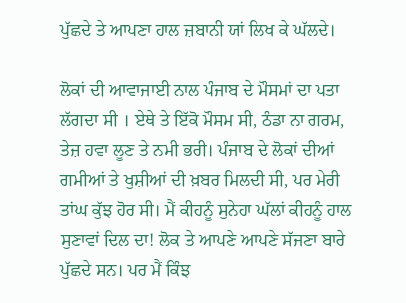ਪੁੱਛਦੇ ਤੇ ਆਪਣਾ ਹਾਲ ਜ਼ਬਾਨੀ ਯਾਂ ਲਿਖ ਕੇ ਘੱਲਦੇ।

ਲੋਕਾਂ ਦੀ ਆਵਾਜਾਈ ਨਾਲ ਪੰਜਾਬ ਦੇ ਮੌਸਮਾਂ ਦਾ ਪਤਾ ਲੱਗਦਾ ਸੀ । ਏਥੇ ਤੇ ਇੱਕੋ ਮੌਸਮ ਸੀ, ਠੰਡਾ ਨਾ ਗਰਮ, ਤੇਜ਼ ਹਵਾ ਲੂਣ ਤੇ ਨਮੀ ਭਰੀ। ਪੰਜਾਬ ਦੇ ਲੋਕਾਂ ਦੀਆਂ ਗਮੀਆਂ ਤੇ ਖੁਸ਼ੀਆਂ ਦੀ ਖ਼ਬਰ ਮਿਲਦੀ ਸੀ, ਪਰ ਮੇਰੀ ਤਾਂਘ ਕੁੱਝ ਹੋਰ ਸੀ। ਮੈਂ ਕੀਹਨੂੰ ਸੁਨੇਹਾ ਘੱਲਾਂ ਕੀਹਨੂੰ ਹਾਲ ਸੁਣਾਵਾਂ ਦਿਲ ਦਾ! ਲੋਕ ਤੇ ਆਪਣੇ ਆਪਣੇ ਸੱਜਣਾ ਬਾਰੇ ਪੁੱਛਦੇ ਸਨ। ਪਰ ਮੈਂ ਕਿੰਝ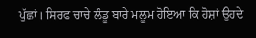ਪੁੱਛਾਂ। ਸਿਰਫ ਚਾਚੇ ਲੰਡੂ ਬਾਰੇ ਮਲੂਮ ਹੋਇਆ ਕਿ ਹੋਸ਼ਾਂ ਉਹਦੇ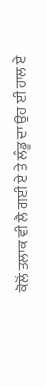ਕੋਲੋਂ ਤਲਾਕ ਵੀ ਲੈ ਗਈ ਏ ਤੇ ਲੰਡੂ ਦਾ ਉਹ ਈ ਹਾਲ ਏ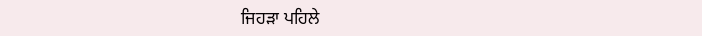ਜਿਹੜਾ ਪਹਿਲੇ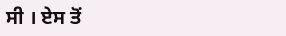ਸੀ । ਏਸ ਤੋਂ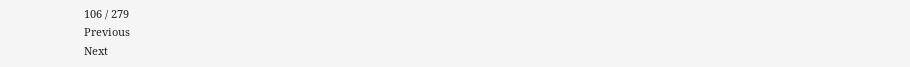106 / 279
Previous
Next